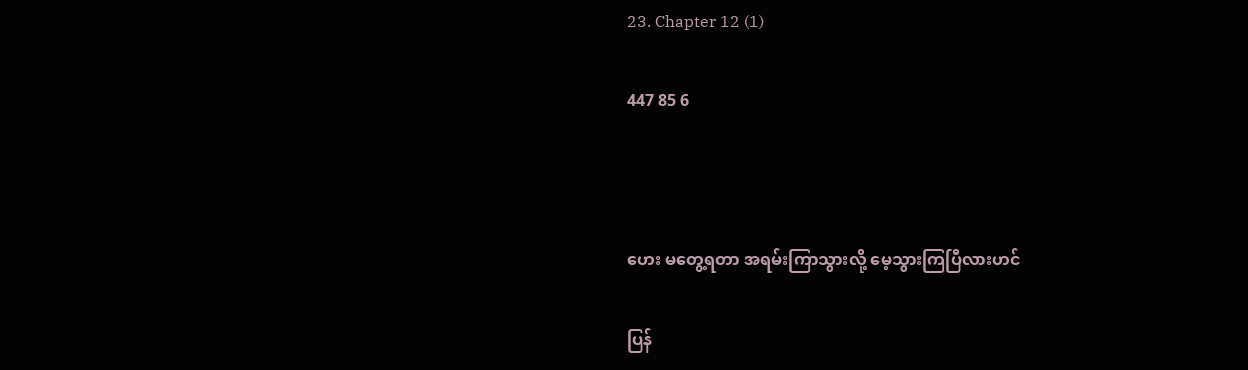23. Chapter 12 (1)

447 85 6



ဟေး မတွေ့ရတာ အရမ်းကြာသွားလို့ မေ့သွားကြပြီလားဟင်

ပြန်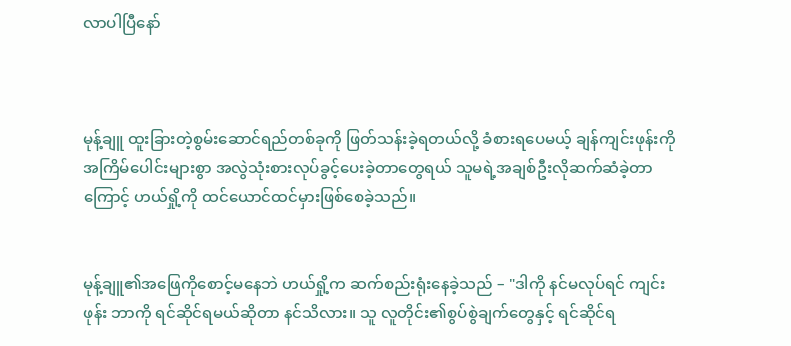လာပါပြီနော်



မုန့်ချူ ထူးခြားတဲ့စွမ်းဆောင်ရည်တစ်ခုကို ဖြတ်သန်းခဲ့ရတယ်လို့ ခံစားရပေမယ့် ချန်ကျင်းဖုန်းကို အကြိမ်ပေါင်းများစွာ အလွဲသုံးစားလုပ်ခွင့်ပေးခဲ့တာတွေရယ် သူမရဲ့အချစ်ဦးလိုဆက်ဆံခဲ့တာကြောင့် ဟယ်ရှို့ကို ထင်ယောင်ထင်မှားဖြစ်စေခဲ့သည်။


မုန့်ချူ၏အဖြေကိုစောင့်မနေဘဲ ဟယ်ရှို့က ဆက်စည်းရုံးနေခဲ့သည် – "ဒါကို နင်မလုပ်ရင် ကျင်းဖုန်း ဘာကို ရင်ဆိုင်ရမယ်ဆိုတာ နင်သိလား။ သူ လူတိုင်း၏စွပ်စွဲချက်တွေနှင့် ရင်ဆိုင်ရ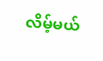လိမ့်မယ်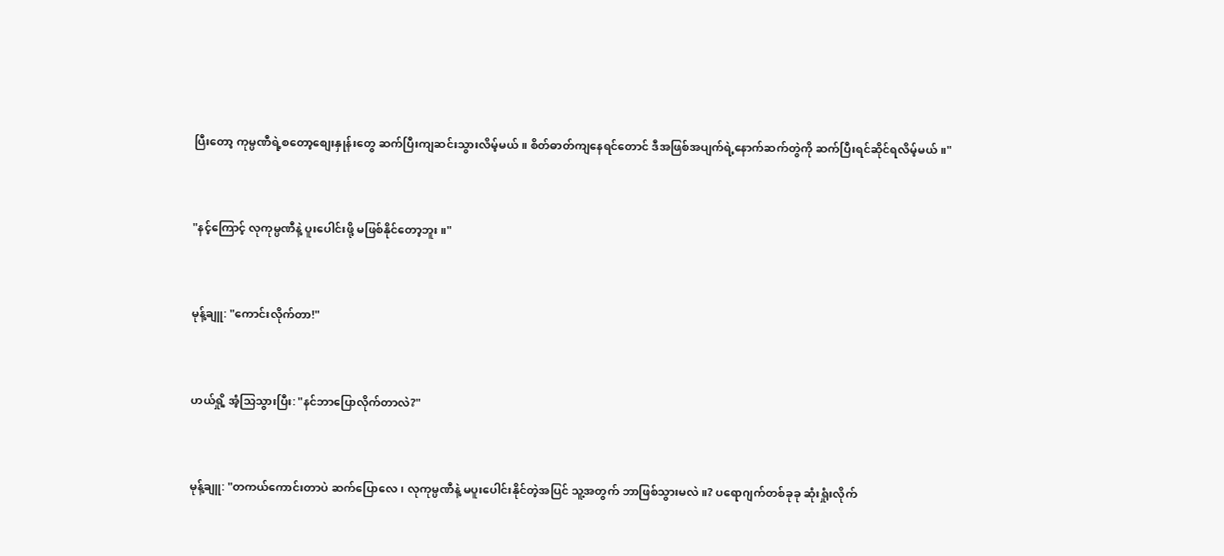ပြီးတော့ ကုမ္ပဏီရဲ့စတော့စျေးနှုန်းတွေ ဆက်ပြီးကျဆင်းသွားလိမ့်မယ်။ စိတ်ဓာတ်ကျနေရင်တောင် ဒီအဖြစ်အပျက်ရဲ့နောက်ဆက်တွဲကို ဆက်ပြီးရင်ဆိုင်ရလိမ့်မယ်။"


"နင့်ကြောင့် လုကုမ္ပဏီနဲ့ ပူးပေါင်းဖို့ မဖြစ်နိုင်တော့ဘူး။"


မုန့်ချူ: "ကောင်းလိုက်တာ!"


ဟယ်ရှို့ အံ့သြသွားပြီး: "နင်ဘာပြောလိုက်တာလဲ?"


မုန့်ချူ: "တကယ်ကောင်းတာပဲ ဆက်ပြောလေ ၊ လုကုမ္ပဏီနဲ့ မပူးပေါင်းနိုင်တဲ့အပြင် သူ့အတွက် ဘာဖြစ်သွားမလဲ။? ပရောဂျက်တစ်ခုခု ဆုံးရှုံးလိုက်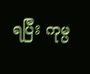ရပြီး ကုမ္ပ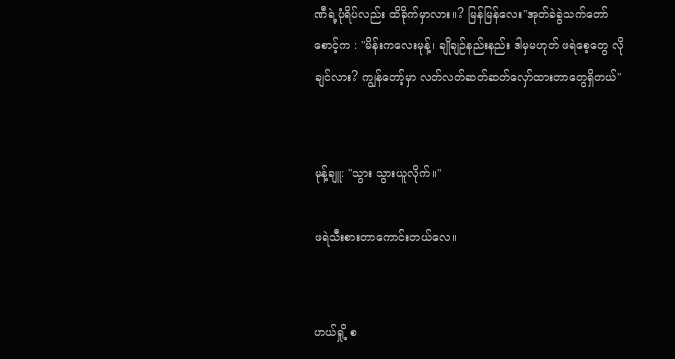ဏီရဲ့ပုံရိပ်လည်း ထိခိုက်မှာလား။? မြန်မြန်လေး"အုတ်ခဲခွဲသက်တော်စောင့်က : "မိန်းကလေးမုန့်၊ ချိုချဉ်နည်းနည်း ဒါမှမဟုတ် ဖရဲစေ့တွေ လိုချင်လား? ကျွန်တော့်မှာ လတ်လတ်ဆတ်ဆတ်လှော်ထားတာတွေရှိတယ်"


မုန့်ချူ: "သွား သွားယူလိုက်။"

ဖရဲသီးစားတာကောင်းတယ်လေ။


ဟယ်ရှို့ စ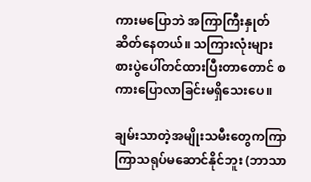ကားမပြောဘဲ အကြာကြီးနှုတ်ဆိတ်နေတယ်။ သကြားလုံးများ စားပွဲပေါ်တင်ထားပြီးတာတောင် စကားပြောလာခြင်းမရှိသေးပေ။

ချမ်းသာတဲ့အမျိုးသမီးတွေကကြာကြာသရုပ်မဆောင်နိုင်ဘူး (ဘာသာ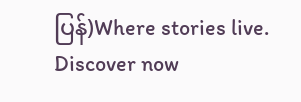ပြန်)Where stories live. Discover now